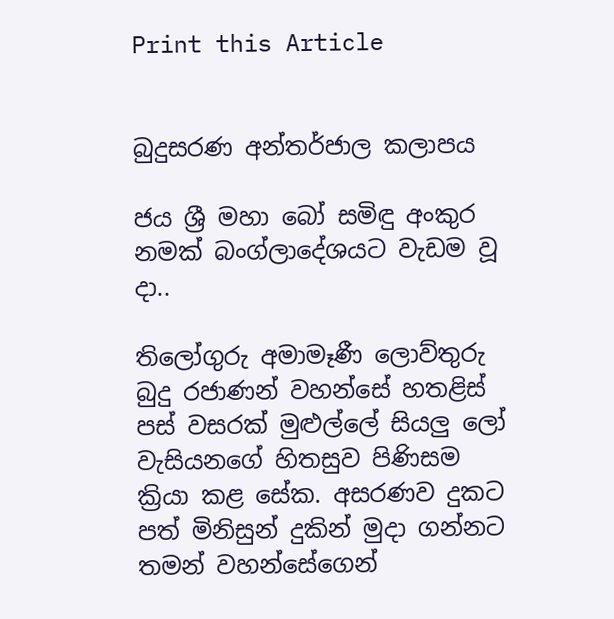Print this Article


බුදුසරණ අන්තර්ජාල කලාපය

ජය ශ්‍රී මහා බෝ සමිඳු අංකුර නමක් බංග්ලාදේශයට වැඩම වූ දා..

තිලෝගුරු අමාමෑණී ලොව්තුරු බුදු රජාණන් වහන්සේ හතළිස් පස් වසරක් මුළුල්ලේ සියලු ලෝ වැසියනගේ හිතසුව පිණිසම ක්‍රියා කළ සේක. අසරණව දුකට පත් මිනිසුන් දුකින් මුදා ගන්නට තමන් වහන්සේගෙන්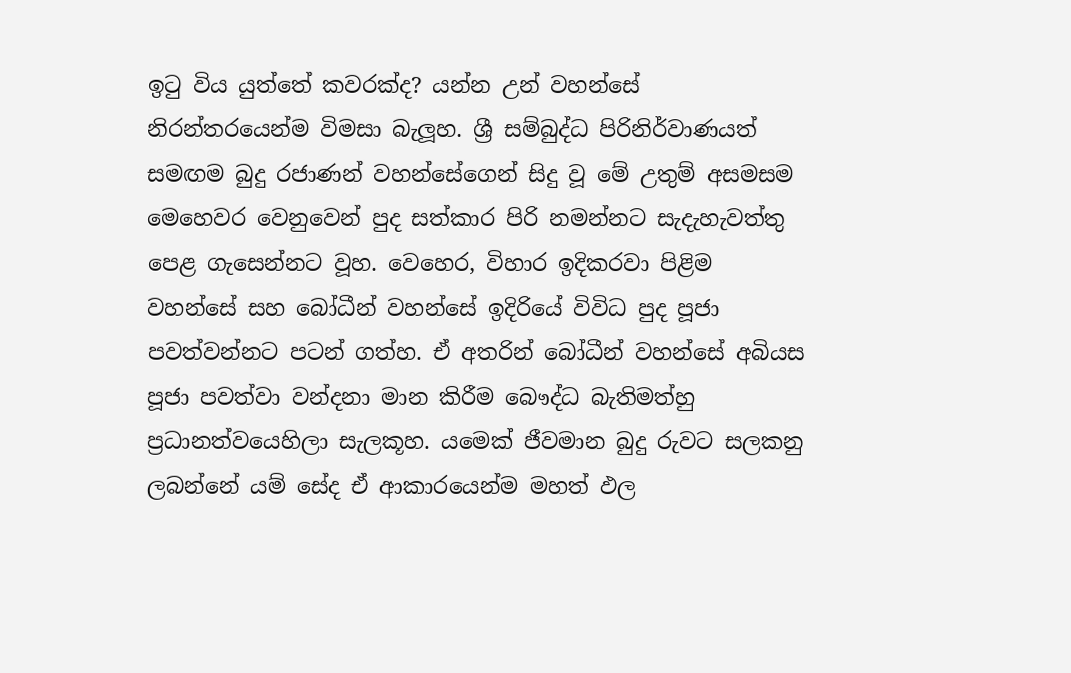ඉටු විය යුත්තේ කවරක්ද? යන්න උන් වහන්සේ නිරන්තරයෙන්ම විමසා බැලූහ. ශ්‍රී සම්බුද්ධ පිරිනිර්වාණයත් සමඟම බුදු රජාණන් වහන්සේගෙන් සිදු වූ මේ උතුම් අසමසම මෙහෙවර වෙනුවෙන් පුද සත්කාර පිරි නමන්නට සැදැහැවත්තු පෙළ ගැසෙන්නට වූහ. වෙහෙර, විහාර ඉදිකරවා පිළිම වහන්සේ සහ බෝධීන් වහන්සේ ඉදිරියේ විවිධ පුද පූජා පවත්වන්නට පටන් ගත්හ. ඒ අතරින් බෝධීන් වහන්සේ අබියස පූජා පවත්වා වන්දනා මාන කිරීම බෞද්ධ බැතිමත්හු ප්‍රධානත්වයෙහිලා සැලකූහ. යමෙක් ජීවමාන බුදු රුවට සලකනු ලබන්නේ යම් සේද ඒ ආකාරයෙන්ම මහත් ඵල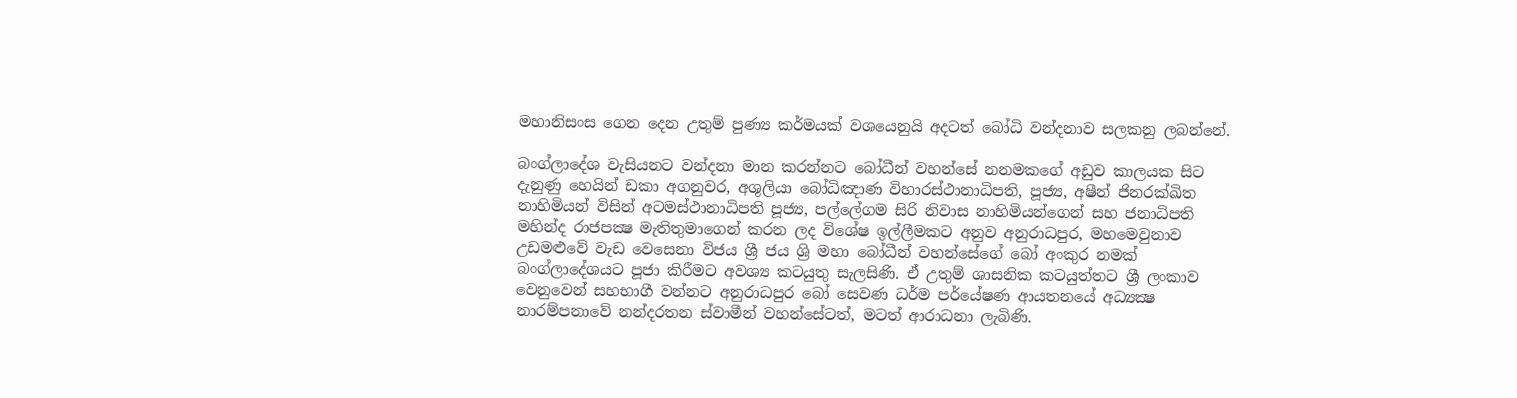මහානිසංස ගෙන දෙන උතුම් පුණ්‍ය කර්මයක් වශයෙනුයි අදටත් බෝධි වන්දනාව සලකනු ලබන්නේ.

බංග්ලාදේශ වැසියනට වන්දනා මාන කරන්නට බෝධීන් වහන්සේ නනමකගේ අඩුව කාලයක සිට දැනුණු හෙයින් ඩකා අගනුවර, අශුලියා බෝධිඤාණ විහාරස්ථානාධිපති, පූජ්‍ය, අෂීන් ජිනරක්ඛිත නාහිමියන් විසින් අටමස්ථානාධිපති පූජ්‍ය, පල්ලේගම සිරි නිවාස නාහිමියන්ගෙන් සහ ජනාධිපති මහින්ද රාජපක්‍ෂ මැතිතුමාගෙන් කරන ලද විශේෂ ඉල්ලීමකට අනුව අනුරාධපුර, මහමෙවුනාව උඩමළුවේ වැඩ වෙසෙනා විජය ශ්‍රී ජය ශ්‍රි මහා බෝධීන් වහන්සේගේ බෝ අංකුර නමක් බංග්ලාදේශයට පූජා කිරීමට අවශ්‍ය කටයුතු සැලසිණි. ඒ උතුම් ශාසනික කටයුත්තට ශ්‍රී ලංකාව වෙනුවෙන් සහභාගී වන්නට අනුරාධපුර බෝ සෙවණ ධර්ම පර්යේෂණ ආයතනයේ අධ්‍යක්‍ෂ නාරම්පනාවේ නන්දරතන ස්වාමීන් වහන්සේටත්, මටත් ආරාධනා ලැබිණි.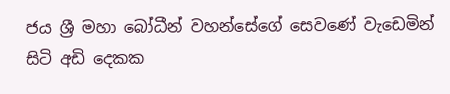ජය ශ්‍රී මහා බෝධීන් වහන්සේගේ සෙවණේ වැඩෙමින් සිටි අඩි දෙකක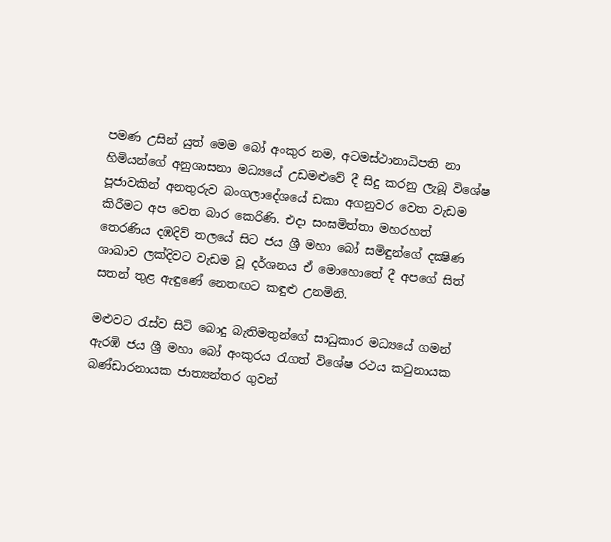පමණ උසින් යුත් මෙම බෝ අංකුර නම, අටමස්ථානාධිපති නා හිමියන්ගේ අනුශාසනා මධ්‍යයේ උඩමළුවේ දී සිදු කරනු ලැබූ විශේෂ පූජාවකින් අනතුරුව බංගලාදේශයේ ඩකා අගනුවර වෙත වැඩම කිරීමට අප වෙත බාර කෙරිණි. එදා සංඝමිත්තා මහරහත් තෙරණිය දඹදිව් තලයේ සිට ජය ශ්‍රී මහා බෝ සමිඳුන්ගේ දක්‍ෂිණ ශාඛාව ලක්දිවට වැඩම වූ දර්ශනය ඒ මොහොතේ දී අපගේ සිත් සතන් තුළ ඇඳුණේ නෙතඟට කඳුළු උනමිනි.

මළුවට රැස්ව සිටි බොදු බැතිමතුන්ගේ සාධුකාර මධ්‍යයේ ගමන් ඇරඹි ජය ශ්‍රී මහා බෝ අංකුරය රැගත් විශේෂ රථය කටුනායක බණ්ඩාරනායක ජාත්‍යන්තර ගුවන්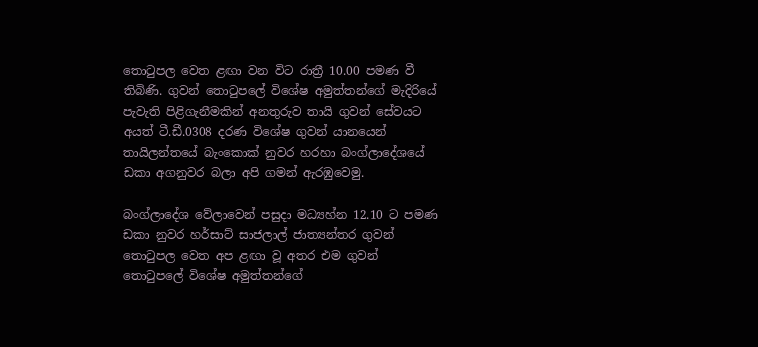තොටුපල වෙත ළඟා වන විට රාත්‍රී 10.00 පමණ වී තිබිණි. ගුවන් තොටුපලේ විශේෂ අමුත්තන්ගේ මැදිරියේ පැවැති පිළිගැනීමකින් අනතුරුව තායි ගුවන් සේවයට අයත් ටී.ඩී.0308 දරණ විශේෂ ගුවන් යානයෙන් තායිලන්තයේ බැංකොක් නුවර හරහා බංග්ලාදේශයේ ඩකා අගනුවර බලා අපි ගමන් ඇරඹුවෙමු.

බංග්ලාදේශ වේලාවෙන් පසුදා මධ්‍යහ්න 12.10 ට පමණ ඩකා නුවර හර්සාට් සාජලාල් ජාත්‍යන්තර ගුවන් තොටුපල වෙත අප ළඟා වූ අතර එම ගුවන් තොටුපලේ විශේෂ අමුත්තන්ගේ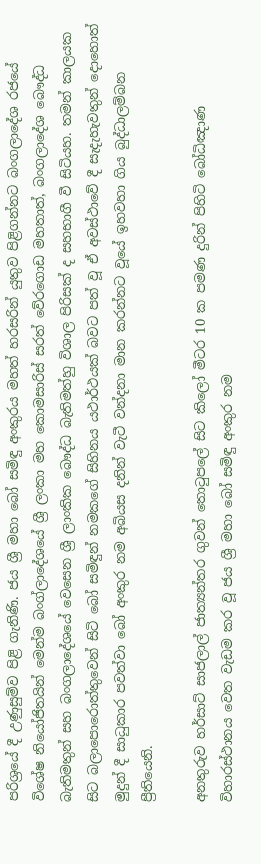පරිශ්‍රයේ දී උණුසුම්ව පිළි ගැනිණි. ජය ශ්‍රී මහා බෝ සමිඳු අංකුරය මහත් හරසරින් යුතුව පිළිගන්නට බංගලාදේශ රජයේ විශේෂ නියෝජිතයින් මෙන්ම බංග්ලාදේශයේ ශ්‍රී ලංකා මහ කොමසාරිස් සරත් වේරගොඩ මහතාත්, බංගලාදේශ බෞද්ධ බැතිමතුන් සහ බංගලාදේශයේ වෙසෙන ශ්‍රී ලාංකික බෞද්ධ බැතිමත්හු විශාල පිරිසක් ද සහභාගී වී සිටියහ. තමන් කාලයක සිට බලාපොරොත්තුවෙන් සිටි බෝ සමිඳුන් නමකගේ සිහිනය යථාර්ථයක් බවට පත් වූ ඒ අවස්ථාවේ දී සැදැහැවතුන් දොහොත් මුදුන් දී සාධුකාර පවත්වා බෝ අංකුර නම අබියස දනින් වැටී වන්දනා මාන කරන්නට වූයේ ඉහවහා ගිය බුද්ධාලම්බන ප්‍රීතියෙනි.

අනතුරුව හර්සාට් සාජලාල් ජාත්‍යන්තර ගුවන් තොටුපලේ සිට කිලෝ මීටර 10 ක පමණ දුරින් පිහිටි බෝධිඤාණ විහාරස්ථානය වෙත වැඩම කර වූ ජය ශ්‍රී මහා බෝ සමිඳු අංකුර නම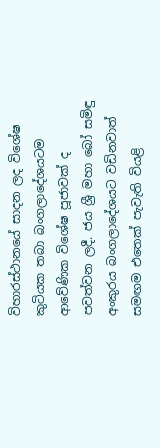විහාරස්ථානයේ සාදන ලද විශේෂ කුටියක තබා බංගලාදේශයටම ආවේණික විශේෂ පූජාවක් ද පවත්වන ලදී. ජය ශ්‍රී මහා බෝ සමිඳු අංකුරය බංගලාදේශයට වඩිනවාත් සමඟම එතෙක් පැවැති වියළි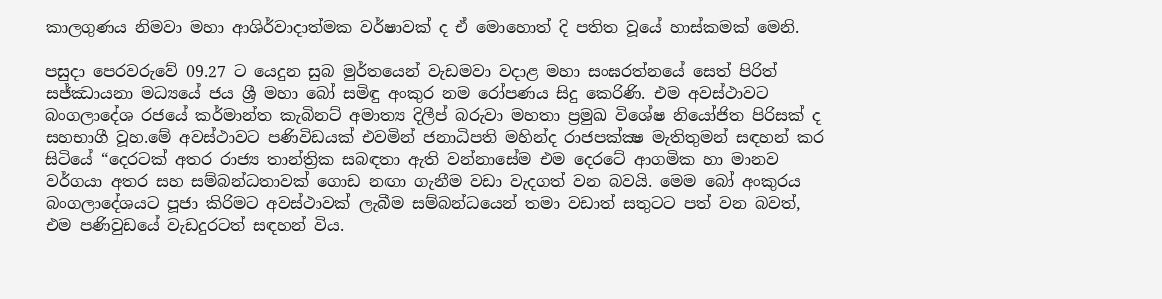කාලගුණය නිමවා මහා ආශිර්වාදාත්මක වර්ෂාවක් ද ඒ මොහොත් දි පතිත වූයේ හාස්කමක් මෙනි.

පසුදා පෙරවරුවේ 09.27 ට යෙදුන සුබ මුර්තයෙන් වැඩමවා වදාළ මහා සංඝරත්නයේ සෙත් පිරිත් සජ්ඣායනා මධ්‍යයේ ජය ශ්‍රී මහා බෝ සමිඳු අංකුර නම රෝපණය සිදු කෙරිණි. එම අවස්ථාවට බංගලාදේශ රජයේ කර්මාන්ත කැබිනට් අමාත්‍ය දිලීප් බරුවා මහතා ප්‍රමුඛ විශේෂ නියෝජිත පිරිසක් ද සහභාගී වූහ.මේ අවස්ථාවට පණිවිඩයක් එවමින් ජනාධිපති මහින්ද රාජපක්‍ක්‍ෂ මැතිතුමන් සඳහන් කර සිටියේ “දෙරටක් අතර රාජ්‍ය තාන්ත්‍රික සබඳතා ඇති වන්නාසේම එම දෙරටේ ආගමික හා මානව වර්ගයා අතර සහ සම්බන්ධතාවක් ගොඩ නඟා ගැනීම වඩා වැදගත් වන බවයි. මෙම බෝ අංකුරය බංගලාදේශයට පූජා කිරිමට අවස්ථාවක් ලැබීම සම්බන්ධයෙන් තමා වඩාත් සතුටට පත් වන බවත්, එම පණිවුඩයේ වැඩදුරටත් සඳහන් විය.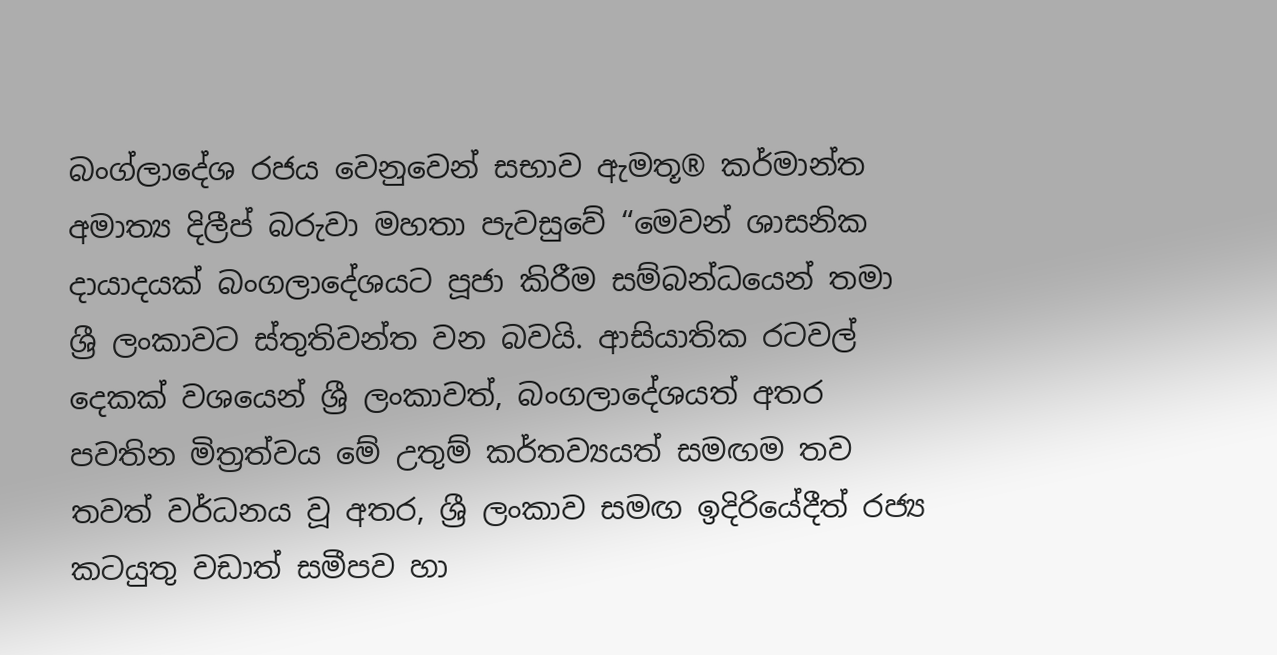බංග්ලාදේශ රජය වෙනුවෙන් සභාව ඇමතූ® කර්මාන්ත අමාත්‍ය දිලීප් බරුවා මහතා පැවසුවේ “මෙවන් ශාසනික දායාදයක් බංගලාදේශයට පූජා කිරීම සම්බන්ධයෙන් තමා ශ්‍රී ලංකාවට ස්තුතිවන්ත වන බවයි. ආසියාතික රටවල් දෙකක් වශයෙන් ශ්‍රී ලංකාවත්, බංගලාදේශයත් අතර පවතින මිත්‍රත්වය මේ උතුම් කර්තව්‍යයත් සමඟම තව තවත් වර්ධනය වූ අතර, ශ්‍රී ලංකාව සමඟ ඉදිරියේදීත් රජ්‍ය කටයුතු වඩාත් සමීපව හා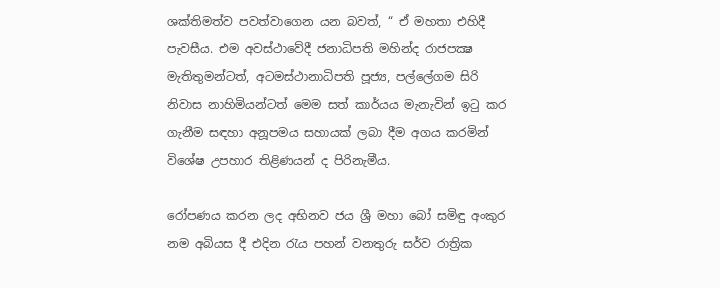ශක්තිමත්ව පවත්වාගෙන යන බවත්, “ ඒ මහතා එහිදී පැවසීය. එම අවස්ථාවේදී ජනාධිපති මහින්ද රාජපක්‍ෂ මැතිතුමන්ටත්, අටමස්ථානාධිපති පූජ්‍ය, පල්ලේගම සිරි නිවාස නාහිමියන්ටත් මෙම සත් කාර්යය මැනැවින් ඉටු කර ගැනීම සඳහා අනූපමය සහායක් ලබා දීම අගය කරමින් විශේෂ උපහාර තිළිණයන් ද පිරිනැමීය.

රෝපණය කරන ලද අභිනව ජය ශ්‍රී මහා බෝ සමිඳු අංකුර නම අබියස දී එදින රැය පහන් වනතුරු සර්ව රාත්‍රික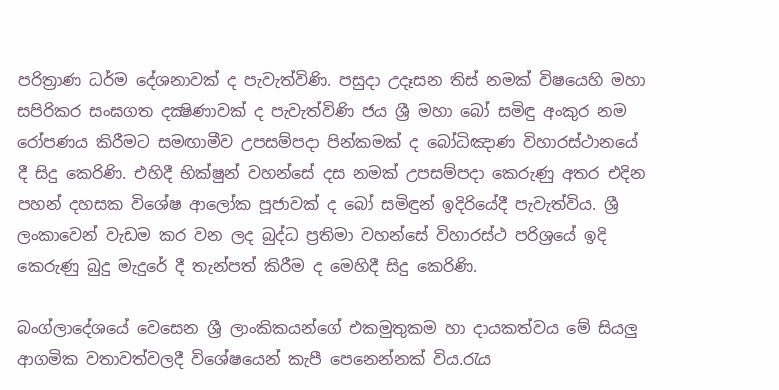පරිත්‍රාණ ධර්ම දේශනාවක් ද පැවැත්විණි. පසුදා උදෑසන තිස් නමක් විෂයෙහි මහා සපිරිකර සංඝගත දක්‍ෂිණාවක් ද පැවැත්විණි ජය ශ්‍රී මහා බෝ සමිඳු අංකුර නම රෝපණය කිරීමට සමඟාමීව උපසම්පදා පින්කමක් ද බෝධිඤාණ විහාරස්ථානයේ දී සිදු කෙරිණි. එහිදී භික්ෂුන් වහන්සේ දස නමක් උපසම්පදා කෙරුණු අතර එදින පහන් දහසක විශේෂ ආලෝක පූජාවක් ද බෝ සමිඳුන් ඉදිරියේදී පැවැත්විය. ශ්‍රී ලංකාවෙන් වැඩම කර වන ලද බුද්ධ ප්‍රතිමා වහන්සේ විහාරස්ථ පරිශ්‍රයේ ඉදි කෙරුණු බුදු මැදුරේ දී තැන්පත් කිරීම ද මෙහිදී සිදු කෙරිණි.

බංග්ලාදේශයේ වෙසෙන ශ්‍රී ලාංකිකයන්ගේ එකමුතුකම හා දායකත්වය මේ සියලු ආගමික වතාවත්වලදී විශේෂයෙන් කැපී පෙනෙන්නක් විය.රැය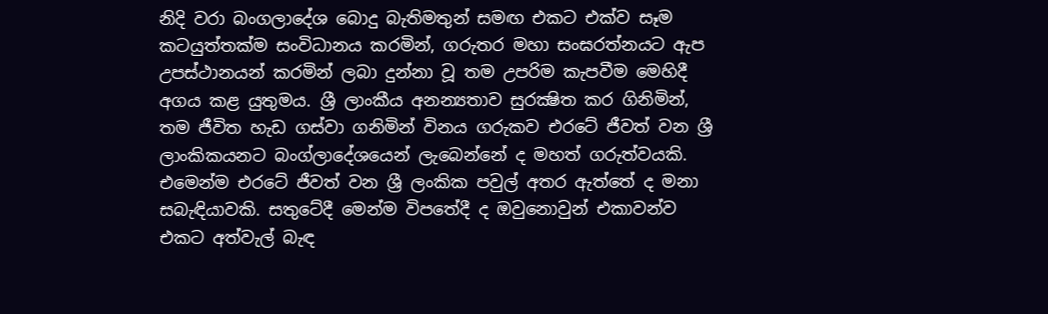නිදි වරා බංගලාදේශ බොදු බැතිමතුන් සමඟ එකට එක්ව සෑම කටයුත්තක්ම සංවිධානය කරමින්, ගරුතර මහා සංඝරත්නයට ඇප උපස්ථානයන් කරමින් ලබා දුන්නා වූ තම උපරිම කැපවීම මෙහිදී අගය කළ යුතුමය. ශ්‍රී ලාංකීය අනන්‍යතාව සුරක්‍ෂිත කර ගිනිමින්, තම ජීවිත හැඩ ගස්වා ගනිමින් විනය ගරුකව එරටේ ජීවත් වන ශ්‍රී ලාංකිකයනට බංග්ලාදේශයෙන් ලැබෙන්නේ ද මහත් ගරුත්වයකි. එමෙන්ම එරටේ ජීවත් වන ශ්‍රී ලංකික පවුල් අතර ඇත්තේ ද මනා සබැඳියාවකි. සතුටේදී මෙන්ම විපතේදී ද ඔවුනොවුන් එකාවන්ව එකට අත්වැල් බැඳ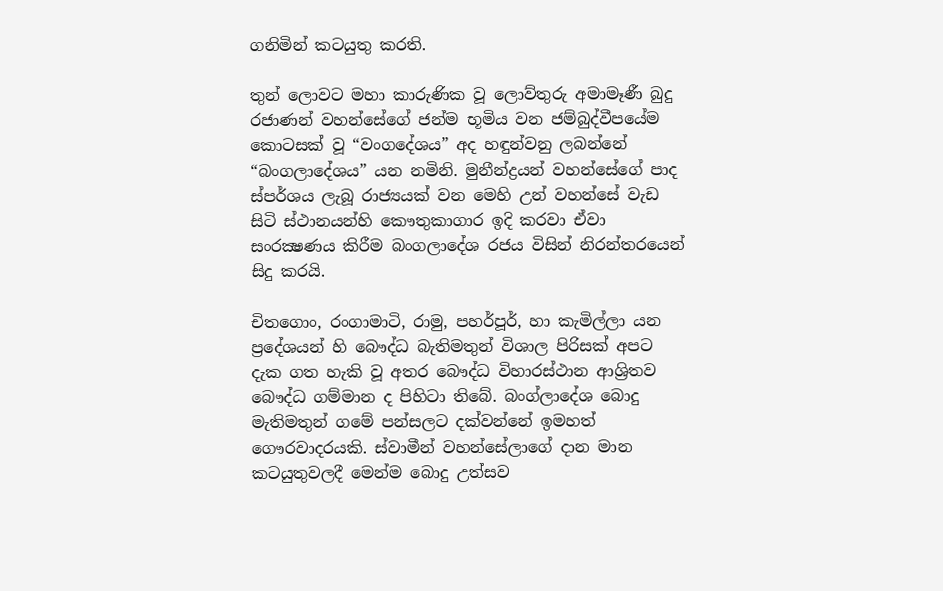ගනිමින් කටයුතු කරති.

තුන් ලොවට මහා කාරුණික වූ ලොව්තුරු අමාමෑණී බුදු රජාණන් වහන්සේගේ ජන්ම භූමිය වන ජම්බුද්වීපයේම කොටසක් වූ “වංගදේශය” අද හඳුන්වනු ලබන්නේ “බංගලාදේශය” යන නමිනි. මුනීන්ද්‍රයන් වහන්සේගේ පාද ස්පර්ශය ලැබූ රාජ්‍යයක් වන මෙහි උන් වහන්සේ වැඩ සිටි ස්ථානයන්හි කෞතුකාගාර ඉදි කරවා ඒවා සංරක්‍ෂණය කිරීම බංගලාදේශ රජය විසින් නිරන්තරයෙන් සිදු කරයි.

චිතගොං, රංගාමාටි, රාමු, පහර්පූර්, හා කැමිල්ලා යන ප්‍රදේශයන් හි බෞද්ධ බැතිමතුන් විශාල පිරිසක් අපට දැක ගත හැකි වූ අතර බෞද්ධ විහාරස්ථාන ආශ්‍රිතව බෞද්ධ ගම්මාන ද පිහිටා තිබේ. බංග්ලාදේශ බොදු මැතිමතුන් ගමේ පන්සලට දක්වන්නේ ඉමහත් ගෞරවාදරයකි. ස්වාමීන් වහන්සේලාගේ දාන මාන කටයුතුවලදී මෙන්ම බොදු උත්සව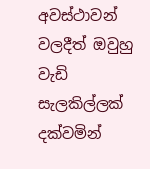අවස්ථාවන් වලදීත් ඔවුහු වැඩි සැලකිල්ලක් දක්වමින්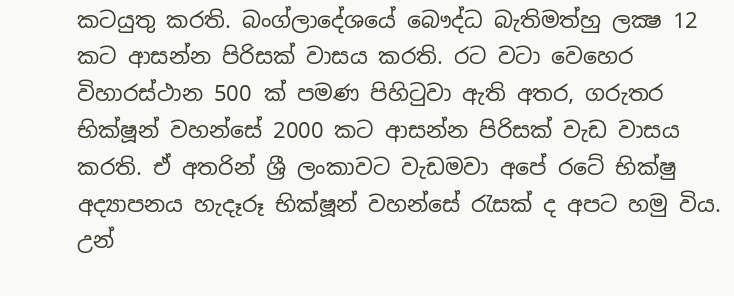කටයුතු කරති. බංග්ලාදේශයේ බෞද්ධ බැතිමත්හු ලක්‍ෂ 12 කට ආසන්න පිරිසක් වාසය කරති. රට වටා වෙහෙර විහාරස්ථාන 500 ක් පමණ පිහිටුවා ඇති අතර, ගරුතර භික්ෂූන් වහන්සේ 2000 කට ආසන්න පිරිසක් වැඩ වාසය කරති. ඒ අතරින් ශ්‍රී ලංකාවට වැඩමවා අපේ රටේ භික්ෂු අද්‍යාපනය හැදෑරූ භික්ෂූන් වහන්සේ රැසක් ද අපට හමු විය. උන්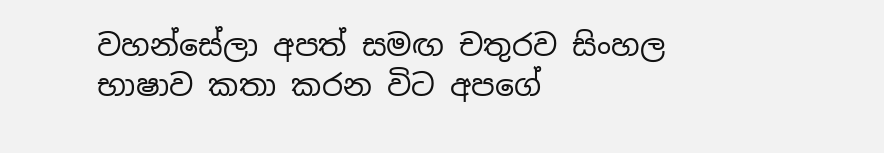වහන්සේලා අපත් සමඟ චතුරව සිංහල භාෂාව කතා කරන විට අපගේ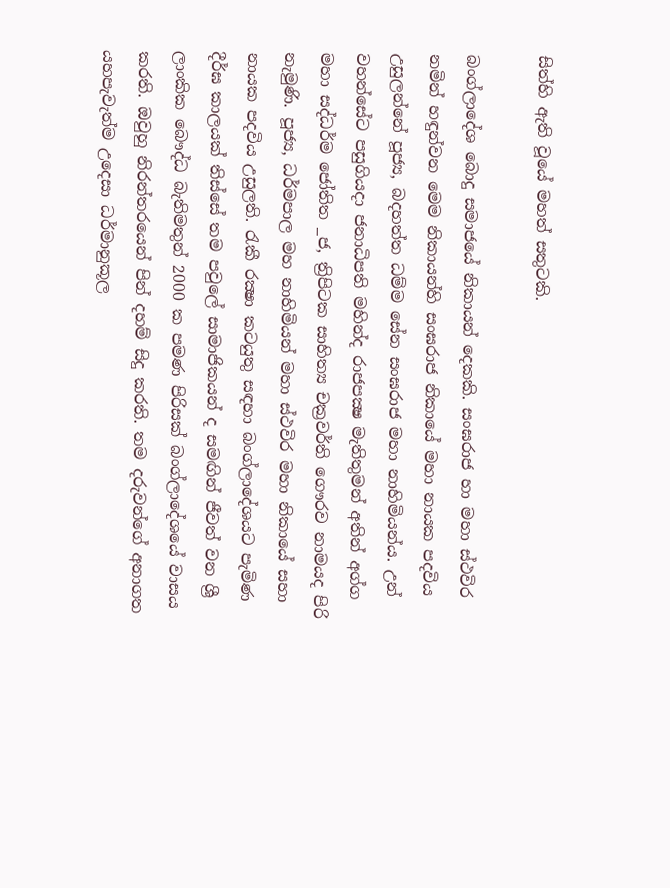සිත්හි ඇති වූයේ මහත් සතුටකි.

බංග්ලාදේශ බොදු සමාජයේ නිකායන් දෙකකි. සංඝරාජ හා මහා ස්ථවිර නමින් හඳුන්වන මෙම නිකායන්හි සංඝරාජ නිකායේ මහා නායක පදවිය උසුලන්නේ පූජ්‍ය, බදහත්ත ධම්ම සේන සංඝරාජ මහා නාහිමියන්ය. උන් වහන්සේට පසුගියදා ජනාධිපති මහින්ද රාජපක්‍ෂ මැතිතුමන් අතින් අග්ග මහා සද්ධර්ම ජෝතිත _ජ, ත්‍රිපිටක සාහිත්‍ය චක්‍රවර්ති ගෞරව නාමයද පිරි නැමුණි. පූජ්‍ය, ධර්මපාල මහ නාහිමියන් මහා ස්ථවිර මහා නිකායේ සහා නායක පදවිය උසුලති. රැකී රක්‍ෂා කටයුතු සඳහා බංග්ලාදේශයට පැමිණ දීර්ඝ කාලයක් තිස්සේ තම පවුලේ සාමාජිකයන් ද සමඟින් ජීවත් වන ශ්‍රී ලාංකික බෞද්ධ බැතිමතුන් 2000 ක පමණ පිරිසක් බංග්ලාදේශයේ වාසය කරති. ඔවුහු නිරන්තරයෙන් පින් දහම් සිදු කරති. තම දරුවන්ගේ අනාගත යහපැවැත්ම උදෙසා ධර්මානුකූල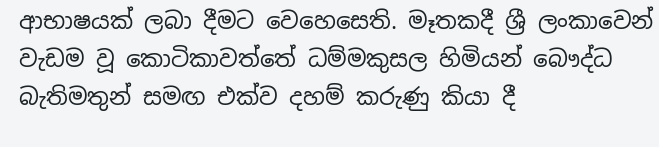ආභාෂයක් ලබා දීමට වෙහෙසෙති. මෑතකදී ශ්‍රී ලංකාවෙන් වැඩම වූ කොටිකාවත්තේ ධම්මකුසල හිමියන් බෞද්ධ බැතිමතුන් සමඟ එක්ව දහම් කරුණු කියා දී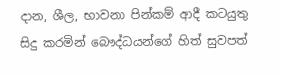දාන, ශීල, භාවනා පින්කම් ආදී කටයුතු සිදු කරමින් බෞද්ධයන්ගේ හිත් සුවපත්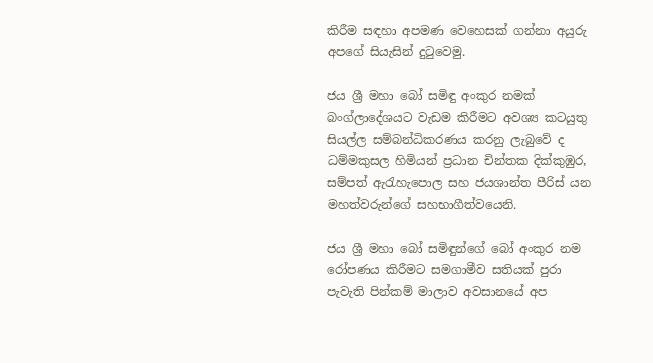කිරීම සඳහා අපමණ වෙහෙසක් ගන්නා අයුරු අපගේ සියැසින් දුටුවෙමු.

ජය ශ්‍රී මහා බෝ සමිඳු අංකුර නමක් බංග්ලාදේශයට වැඩම කිරීමට අවශ්‍ය කටයුතු සියල්ල සම්බන්ධිකරණය කරනු ලැබුවේ ද ධම්මකුසල හිමියන් ප්‍රධාන චින්තක දික්කුඹුර, සම්පත් ඇරැහැපොල සහ ජයශාන්ත පීරිස් යන මහත්වරුන්ගේ සහභාගීත්වයෙනි.

ජය ශ්‍රී මහා බෝ සමිඳුන්ගේ බෝ අංකුර නම රෝපණය කිරීමට සමගාමීව සතියක් පුරා පැවැති පින්කම් මාලාව අවසානයේ අප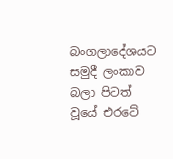බංගලාදේශයට සමුදී ලංකාව බලා පිටත් වූයේ එරටේ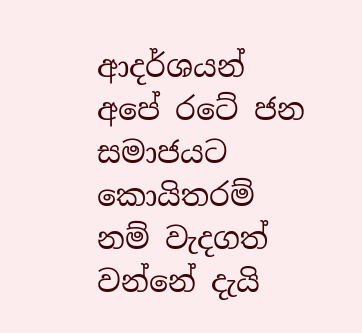ආදර්ශයන් අපේ රටේ ජන සමාජයට කොයිතරම් නම් වැදගත් වන්නේ දැයි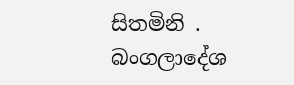සිතමිනි . බංගලාදේශ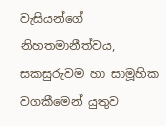වැසියන්ගේ නිහතමානීත්වය, සකසුරුවම හා සාමූහික වගකීමෙන් යුතුව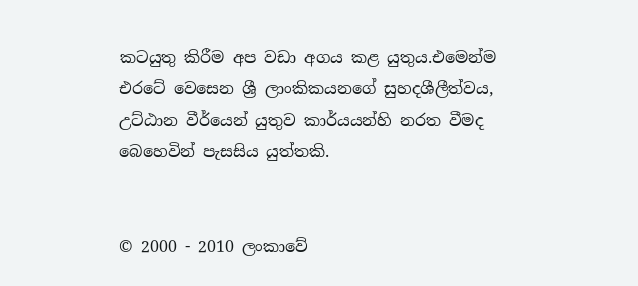කටයුතු කිරීම අප වඩා අගය කළ යුතුය.එමෙන්ම එරටේ වෙසෙන ශ්‍රී ලාංකිකයනගේ සුහදශීලීත්වය, උට්ඨාන වීර්යෙන් යුතුව කාර්යයන්හි නරත වීමද බෙහෙවින් පැසසිය යුත්තකි.


© 2000 - 2010 ලංකාවේ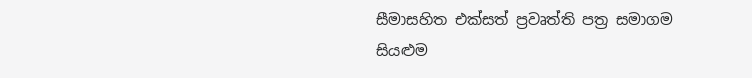සීමාසහිත එක්සත් ප්‍රවෘත්ති පත්‍ර සමාගම
සියළුම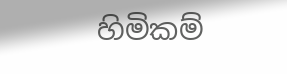හිමිකම්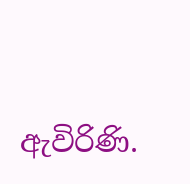ඇවිරිණි.